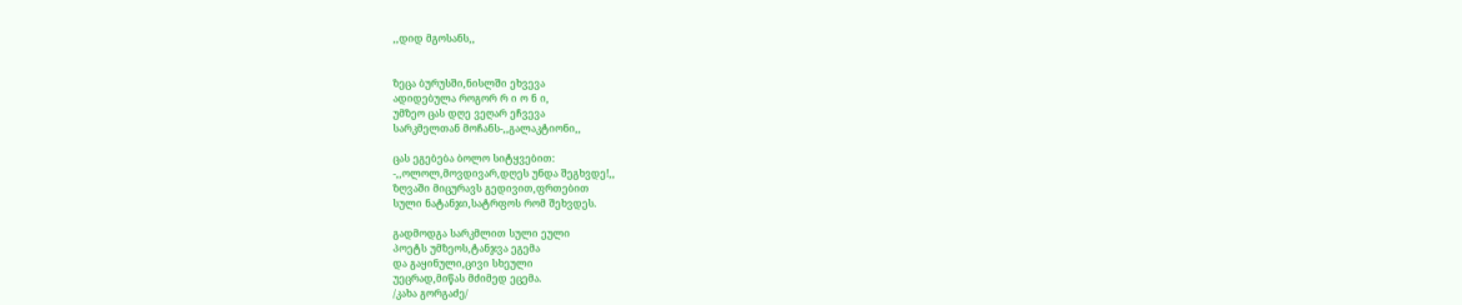,,დიდ მგოსანს,,


ზეცა ბურუსში,ნისლში ეხვევა
ადიდებულა როგორ რ ი ო ნ ი,
უმზეო ცას დღე ვეღარ ეჩვევა
სარკმელთან მოჩანს-,,გალაკტიონი,,

ცას ეგებება ბოლო სიტყვებით:
-,,ოლოლ,მოვდივარ,დღეს უნდა შეგხვდე!,,
ზღვაში მიცურავს გედივით,ფრთებით
სული ნატანჯი,სატრფოს რომ შეხვდეს.

გადმოდგა სარკმლით სული ეული
პოეტს უმზეოს,ტანჯვა ეგემა
და გაყინული,ცივი სხეული
უეცრად,მიწას მძიმედ ეცემა.
/კახა გორგაძე/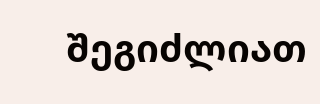შეგიძლიათ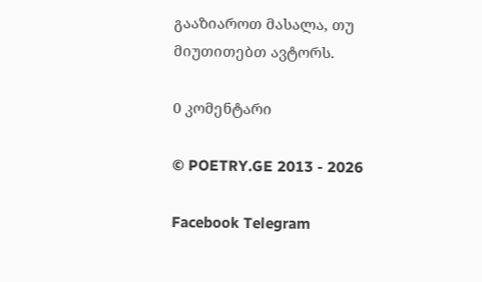გააზიაროთ მასალა, თუ მიუთითებთ ავტორს.

0 კომენტარი

© POETRY.GE 2013 - 2026

Facebook Telegram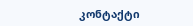კონტაქტი